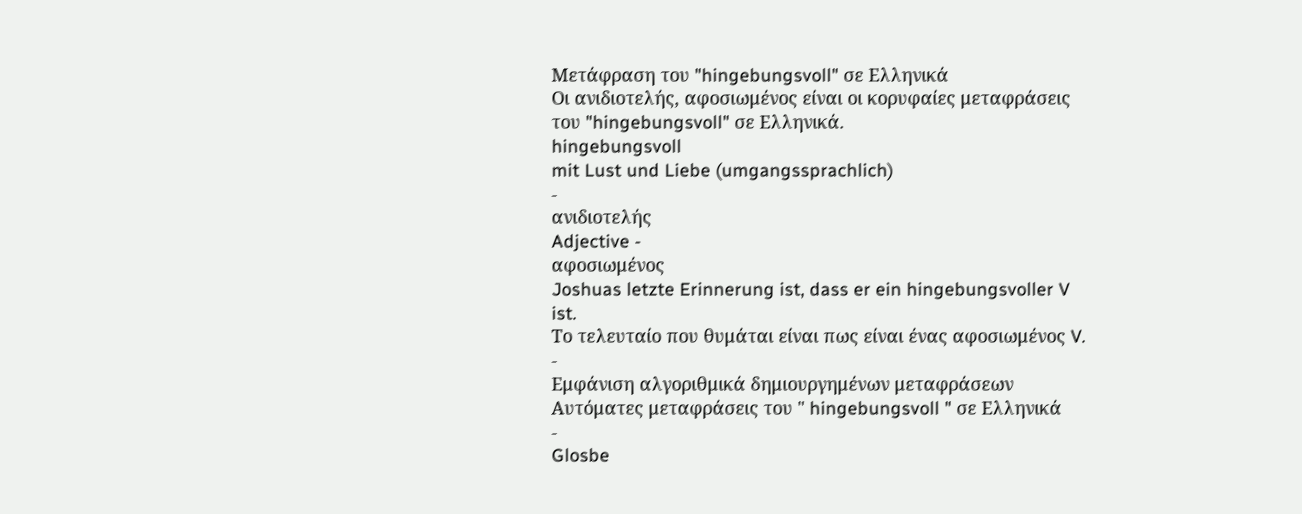Μετάφραση του "hingebungsvoll" σε Ελληνικά
Οι ανιδιοτελής, αφοσιωμένος είναι οι κορυφαίες μεταφράσεις του "hingebungsvoll" σε Ελληνικά.
hingebungsvoll
mit Lust und Liebe (umgangssprachlich)
-
ανιδιοτελής
Adjective -
αφοσιωμένος
Joshuas letzte Erinnerung ist, dass er ein hingebungsvoller V ist.
Το τελευταίο που θυμάται είναι πως είναι ένας αφοσιωμένος V.
-
Εμφάνιση αλγοριθμικά δημιουργημένων μεταφράσεων
Αυτόματες μεταφράσεις του " hingebungsvoll " σε Ελληνικά
-
Glosbe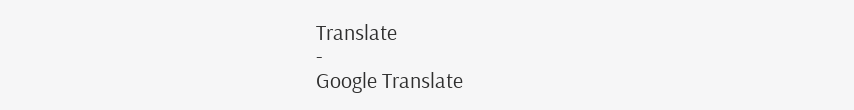Translate
-
Google Translate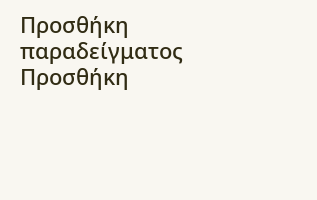Προσθήκη παραδείγματος
Προσθήκη